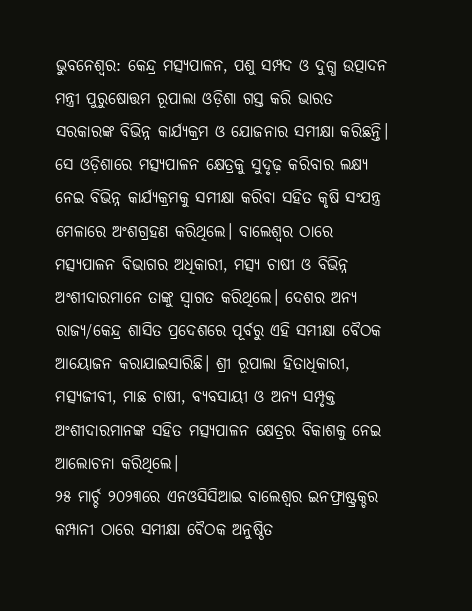ଭୁବନେଶ୍ଵର: କେନ୍ଦ୍ର ମତ୍ସ୍ୟପାଳନ, ପଶୁ ସମ୍ପଦ ଓ ଦୁଗ୍ଧ ଉତ୍ପାଦନ ମନ୍ତ୍ରୀ ପୁରୁଷୋତ୍ତମ ରୂପାଲା ଓଡ଼ିଶା ଗସ୍ତ କରି ଭାରତ ସରକାରଙ୍କ ବିଭିନ୍ନ କାର୍ଯ୍ୟକ୍ରମ ଓ ଯୋଜନାର ସମୀକ୍ଷା କରିଛନ୍ତି। ସେ ଓଡ଼ିଶାରେ ମତ୍ସ୍ୟପାଳନ କ୍ଷେତ୍ରକୁ ସୁଦୃଢ଼ କରିବାର ଲକ୍ଷ୍ୟ ନେଇ ବିଭିନ୍ନ କାର୍ଯ୍ୟକ୍ରମକୁ ସମୀକ୍ଷା କରିବା ସହିତ କୃଷି ସଂଯନ୍ତ୍ର ମେଳାରେ ଅଂଶଗ୍ରହଣ କରିଥିଲେ। ବାଲେଶ୍ୱର ଠାରେ ମତ୍ସ୍ୟପାଳନ ବିଭାଗର ଅଧିକାରୀ, ମତ୍ସ୍ୟ ଚାଷୀ ଓ ବିଭିନ୍ନ ଅଂଶୀଦାରମାନେ ତାଙ୍କୁ ସ୍ୱାଗତ କରିଥିଲେ। ଦେଶର ଅନ୍ୟ ରାଜ୍ୟ/କେନ୍ଦ୍ର ଶାସିତ ପ୍ରଦେଶରେ ପୂର୍ବରୁ ଏହି ସମୀକ୍ଷା ବୈଠକ ଆୟୋଜନ କରାଯାଇସାରିଛି। ଶ୍ରୀ ରୂପାଲା ହିତାଧିକାରୀ, ମତ୍ସ୍ୟଜୀବୀ, ମାଛ ଚାଷୀ, ବ୍ୟବସାୟୀ ଓ ଅନ୍ୟ ସମ୍ପୃକ୍ତ ଅଂଶୀଦାରମାନଙ୍କ ସହିତ ମତ୍ସ୍ୟପାଳନ କ୍ଷେତ୍ରର ବିକାଶକୁ ନେଇ ଆଲୋଚନା କରିଥିଲେ।
୨୫ ମାର୍ଚ୍ଚ ୨୦୨୩ରେ ଏନଓସିସିଆଇ ବାଲେଶ୍ୱର ଇନଫ୍ରାଷ୍ଟ୍ରକ୍ଚର କମ୍ପାନୀ ଠାରେ ସମୀକ୍ଷା ବୈଠକ ଅନୁଷ୍ଠିତ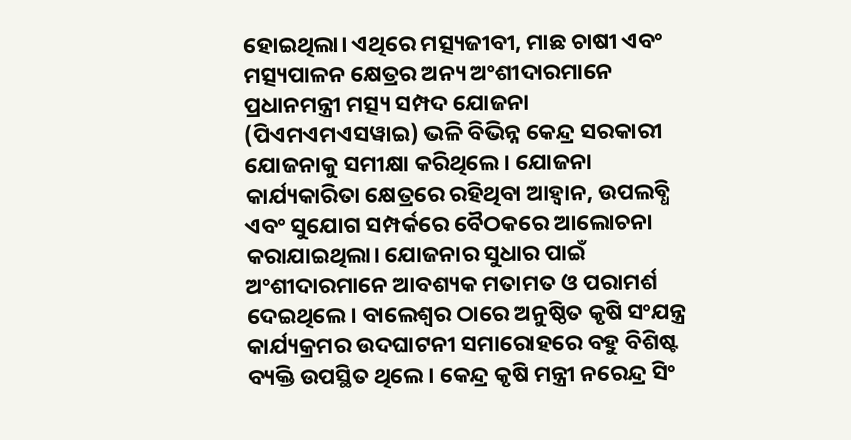ହୋଇଥିଲା। ଏଥିରେ ମତ୍ସ୍ୟଜୀବୀ, ମାଛ ଚାଷୀ ଏବଂ ମତ୍ସ୍ୟପାଳନ କ୍ଷେତ୍ରର ଅନ୍ୟ ଅଂଶୀଦାରମାନେ ପ୍ରଧାନମନ୍ତ୍ରୀ ମତ୍ସ୍ୟ ସମ୍ପଦ ଯୋଜନା (ପିଏମଏମଏସୱାଇ) ଭଳି ବିଭିନ୍ନ କେନ୍ଦ୍ର ସରକାରୀ ଯୋଜନାକୁ ସମୀକ୍ଷା କରିଥିଲେ । ଯୋଜନା କାର୍ଯ୍ୟକାରିତା କ୍ଷେତ୍ରରେ ରହିଥିବା ଆହ୍ୱାନ, ଉପଲବ୍ଧି ଏବଂ ସୁଯୋଗ ସମ୍ପର୍କରେ ବୈଠକରେ ଆଲୋଚନା କରାଯାଇଥିଲା। ଯୋଜନାର ସୁଧାର ପାଇଁ ଅଂଶୀଦାରମାନେ ଆବଶ୍ୟକ ମତାମତ ଓ ପରାମର୍ଶ ଦେଇଥିଲେ। ବାଲେଶ୍ୱର ଠାରେ ଅନୁଷ୍ଠିତ କୃଷି ସଂଯନ୍ତ୍ର କାର୍ଯ୍ୟକ୍ରମର ଉଦଘାଟନୀ ସମାରୋହରେ ବହୁ ବିଶିଷ୍ଟ ବ୍ୟକ୍ତି ଉପସ୍ଥିତ ଥିଲେ। କେନ୍ଦ୍ର କୃଷି ମନ୍ତ୍ରୀ ନରେନ୍ଦ୍ର ସିଂ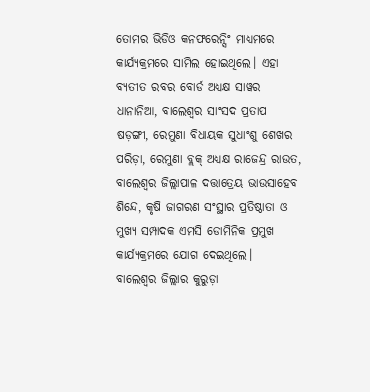ତୋମର ଭିଡିଓ କନଫରେନ୍ସିଂ ମାଧ୍ୟମରେ କାର୍ଯ୍ୟକ୍ରମରେ ସାମିଲ ହୋଇଥିଲେ। ଏହା ବ୍ୟତୀତ ରବର ବୋର୍ଡ ଅଧ୍ୟକ୍ଷ ସାୱର ଧାନାନିଆ, ବାଲେଶ୍ୱର ସାଂସଦ ପ୍ରତାପ ଷଡ଼ଙ୍ଗୀ, ରେମୁଣା ବିଧାୟକ ସୁଧାଂଶୁ ଶେଖର ପରିଡ଼ା, ରେମୁଣା ବ୍ଲକ୍ ଅଧ୍ୟକ୍ଷ ରାଜେନ୍ଦ୍ର ରାଉତ, ବାଲେଶ୍ୱର ଜିଲ୍ଲାପାଳ ଦତ୍ତାତ୍ରେୟ ଭାଉସାହେବ ଶିନ୍ଦେ, କୃଷି ଜାଗରଣ ସଂସ୍ଥାର ପ୍ରତିଷ୍ଠାତା ଓ ମୁଖ୍ୟ ସମ୍ପାଦକ ଏମସି ଡୋମିନିକ ପ୍ରମୁଖ କାର୍ଯ୍ୟକ୍ରମରେ ଯୋଗ ଦେଇଥିଲେ।
ବାଲେଶ୍ୱର ଜିଲ୍ଲାର କୁରୁଡ଼ା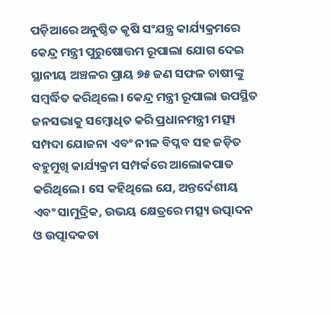ପଡ଼ିଆରେ ଅନୁଷ୍ଠିତ କୃଷି ସଂଯନ୍ତ୍ର କାର୍ଯ୍ୟକ୍ରମରେ କେନ୍ଦ୍ର ମନ୍ତ୍ରୀ ପୁରୁଷୋତ୍ତମ ରୂପାଲା ଯୋଗ ଦେଇ ସ୍ଥାନୀୟ ଅଞ୍ଚଳର ପ୍ରାୟ ୭୫ ଜଣ ସଫଳ ଚାଷୀଙ୍କୁ ସମ୍ବର୍ଦ୍ଧିତ କରିଥିଲେ। କେନ୍ଦ୍ର ମନ୍ତ୍ରୀ ରୂପାଲା ଉପସ୍ଥିତ ଜନସଭାକୁ ସମ୍ବୋଧିତ କରି ପ୍ରଧାନମନ୍ତ୍ରୀ ମତ୍ସ୍ୟ ସମ୍ପଦା ଯୋଜନା ଏବଂ ନୀଳ ବିପ୍ଳବ ସହ ଜଡ଼ିତ ବହୁମୁଖି କାର୍ଯ୍ୟକ୍ରମ ସମ୍ପର୍କରେ ଆଲୋକପାତ କରିଥିଲେ। ସେ କହିଥିଲେ ଯେ, ଅନ୍ତର୍ଦେଶୀୟ ଏବଂ ସାମୁଦ୍ରିକ, ଉଭୟ କ୍ଷେତ୍ରରେ ମତ୍ସ୍ୟ ଉତ୍ପାଦନ ଓ ଉତ୍ପାଦକତା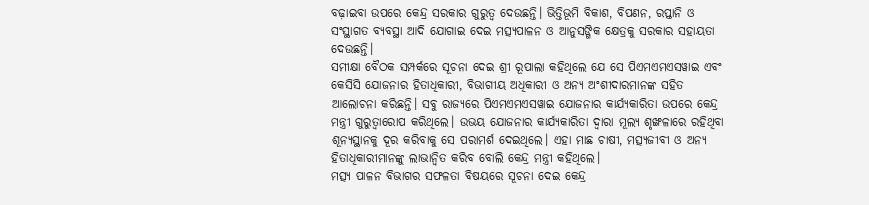ବଢ଼ାଇବା ଉପରେ କେନ୍ଦ୍ର ସରକାର ଗୁରୁତ୍ୱ ଦେଉଛନ୍ତି। ଭିତ୍ତିଭୂମି ବିକାଶ, ବିପଣନ, ରପ୍ତାନି ଓ ସଂସ୍ଥାଗତ ବ୍ୟବସ୍ଥା ଆଦି ଯୋଗାଇ ଦେଇ ମତ୍ସ୍ୟପାଳନ ଓ ଆନୁସଙ୍ଗିକ କ୍ଷେତ୍ରକୁ ସରକାର ସହାୟତା ଦେଉଛନ୍ତି।
ସମୀକ୍ଷା ବୈଠକ ସମ୍ପର୍କରେ ସୂଚନା ଦେଇ ଶ୍ରୀ ରୂପାଲା କହିଥିଲେ ଯେ ସେ ପିଏମଏମଏସୱାଇ ଏବଂ କେସିସି ଯୋଜନାର ହିତାଧିକାରୀ, ବିଭାଗୀୟ ଅଧିକାରୀ ଓ ଅନ୍ୟ ଅଂଶୀଦାରମାନଙ୍କ ସହିତ ଆଲୋଚନା କରିଛନ୍ତି। ସବୁ ରାଜ୍ୟରେ ପିଏମଏମଏସୱାଇ ଯୋଜନାର କାର୍ଯ୍ୟକାରିତା ଉପରେ କେନ୍ଦ୍ର ମନ୍ତ୍ରୀ ଗୁରୁତ୍ୱାରୋପ କରିଥିଲେ। ଉଭୟ ଯୋଜନାର କାର୍ଯ୍ୟକାରିତା ଦ୍ୱାରା ମୂଲ୍ୟ ଶୃଙ୍ଖଳାରେ ରହିଥିବା ଶୂନ୍ୟସ୍ଥାନକୁ ଦୂର କରିବାକୁ ସେ ପରାମର୍ଶ ଦେଇଥିଲେ। ଏହା ମାଛ ଚାଷୀ, ମତ୍ସ୍ୟଜୀବୀ ଓ ଅନ୍ୟ ହିତାଧିକାରୀମାନଙ୍କୁ ଲାଭାନ୍ୱିତ କରିବ ବୋଲି କେନ୍ଦ୍ର ମନ୍ତ୍ରୀ କହିଥିଲେ।
ମତ୍ସ୍ୟ ପାଳନ ବିଭାଗର ସଫଳତା ବିଷୟରେ ସୂଚନା ଦେଇ କେନ୍ଦ୍ର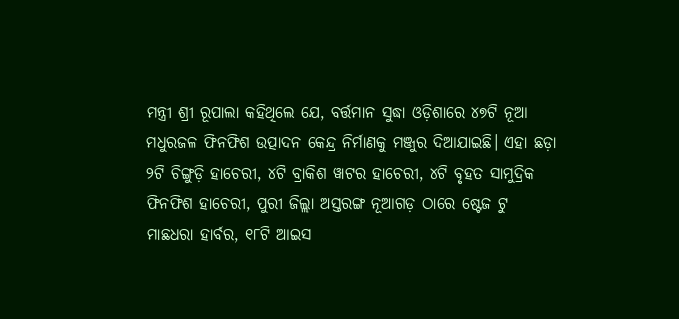ମନ୍ତ୍ରୀ ଶ୍ରୀ ରୂପାଲା କହିଥିଲେ ଯେ, ବର୍ତ୍ତମାନ ସୁଦ୍ଧା ଓଡ଼ିଶାରେ ୪୭ଟି ନୂଆ ମଧୁରଜଳ ଫିନଫିଶ ଉତ୍ପାଦନ କେନ୍ଦ୍ର ନିର୍ମାଣକୁ ମଞ୍ଜୁର ଦିଆଯାଇଛି। ଏହା ଛଡ଼ା ୨ଟି ଚିଙ୍ଗୁଡ଼ି ହାଚେରୀ, ୪ଟି ବ୍ରାକିଶ ୱାଟର ହାଚେରୀ, ୪ଟି ବୃହତ ସାମୁଦ୍ରିକ ଫିନଫିଶ ହାଚେରୀ, ପୁରୀ ଜିଲ୍ଲା ଅସ୍ତରଙ୍ଗ ନୂଆଗଡ଼ ଠାରେ ଷ୍ଟେଜ ଟୁ ମାଛଧରା ହାର୍ବର, ୧୮ଟି ଆଇସ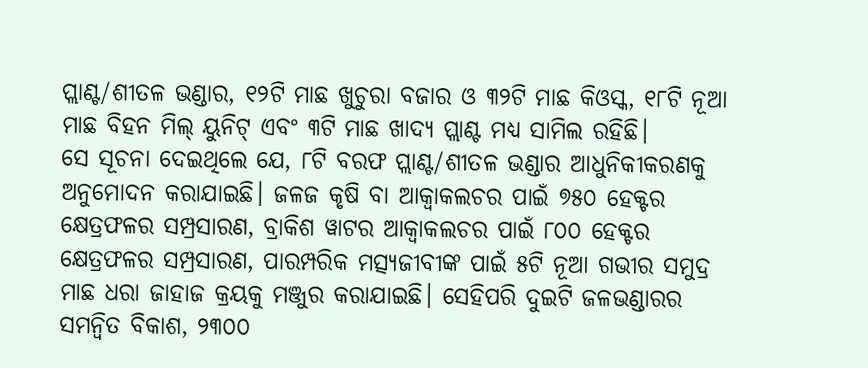ପ୍ଲାଣ୍ଟ/ଶୀତଳ ଭଣ୍ଡାର, ୧୨ଟି ମାଛ ଖୁଚୁରା ବଜାର ଓ ୩୨ଟି ମାଛ କିଓସ୍କ, ୧୮ଟି ନୂଆ ମାଛ ବିହନ ମିଲ୍ ୟୁନିଟ୍ ଏବଂ ୩ଟି ମାଛ ଖାଦ୍ୟ ପ୍ଲାଣ୍ଟ ମଧ୍ୟ ସାମିଲ ରହିଛି।
ସେ ସୂଚନା ଦେଇଥିଲେ ଯେ, ୮ଟି ବରଫ ପ୍ଲାଣ୍ଟ/ଶୀତଳ ଭଣ୍ଡାର ଆଧୁନିକୀକରଣକୁ ଅନୁମୋଦନ କରାଯାଇଛି। ଜଳଜ କୃଷି ବା ଆକ୍ୱାକଲଚର ପାଇଁ ୭୫୦ ହେକ୍ଟର କ୍ଷେତ୍ରଫଳର ସମ୍ପ୍ରସାରଣ, ବ୍ରାକିଶ ୱାଟର ଆକ୍ୱାକଲଚର ପାଇଁ ୮୦୦ ହେକ୍ଟର କ୍ଷେତ୍ରଫଳର ସମ୍ପ୍ରସାରଣ, ପାରମ୍ପରିକ ମତ୍ସ୍ୟଜୀବୀଙ୍କ ପାଇଁ ୫ଟି ନୂଆ ଗଭୀର ସମୁଦ୍ର ମାଛ ଧରା ଜାହାଜ କ୍ରୟକୁ ମଞ୍ଜୁର କରାଯାଇଛି। ସେହିପରି ଦୁଇଟି ଜଳଭଣ୍ଡାରର ସମନ୍ୱିତ ବିକାଶ, ୨୩୦୦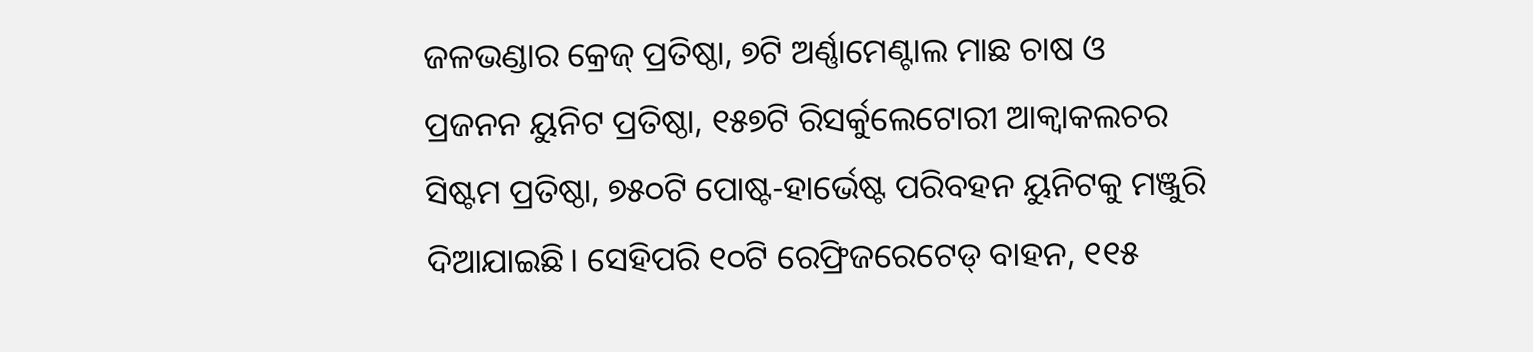ଜଳଭଣ୍ଡାର କ୍ରେଜ୍ ପ୍ରତିଷ୍ଠା, ୭ଟି ଅର୍ଣ୍ଣାମେଣ୍ଟାଲ ମାଛ ଚାଷ ଓ ପ୍ରଜନନ ୟୁନିଟ ପ୍ରତିଷ୍ଠା, ୧୫୭ଟି ରିସର୍କୁଲେଟୋରୀ ଆକ୍ୱାକଲଚର ସିଷ୍ଟମ ପ୍ରତିଷ୍ଠା, ୭୫୦ଟି ପୋଷ୍ଟ-ହାର୍ଭେଷ୍ଟ ପରିବହନ ୟୁନିଟକୁ ମଞ୍ଜୁରି ଦିଆଯାଇଛି। ସେହିପରି ୧୦ଟି ରେଫ୍ରିଜରେଟେଡ୍ ବାହନ, ୧୧୫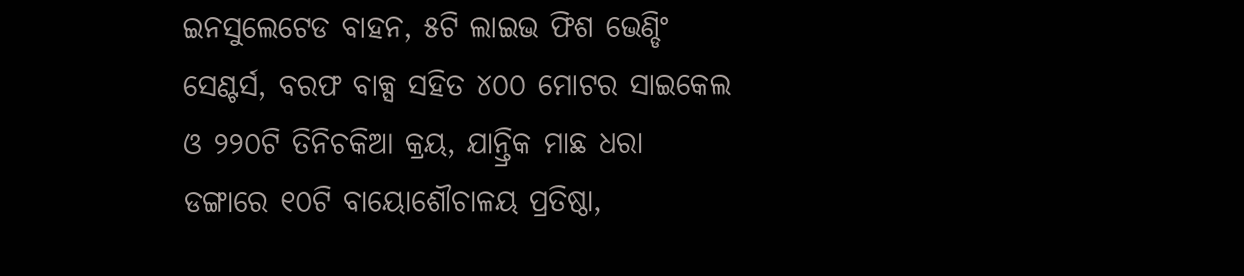ଇନସୁଲେଟେଡ ବାହନ, ୫ଟି ଲାଇଭ ଫିଶ ଭେଣ୍ଡିଂ ସେଣ୍ଟର୍ସ, ବରଫ ବାକ୍ସ ସହିତ ୪୦୦ ମୋଟର ସାଇକେଲ ଓ ୨୨୦ଟି ତିନିଚକିଆ କ୍ରୟ, ଯାନ୍ତ୍ରିକ ମାଛ ଧରା ଡଙ୍ଗାରେ ୧୦ଟି ବାୟୋଶୌଚାଳୟ ପ୍ରତିଷ୍ଠା,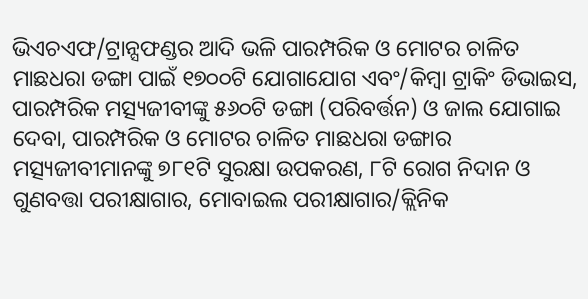ଭିଏଚଏଫ/ଟ୍ରାନ୍ସଫଣ୍ଡର ଆଦି ଭଳି ପାରମ୍ପରିକ ଓ ମୋଟର ଚାଳିତ ମାଛଧରା ଡଙ୍ଗା ପାଇଁ ୧୭୦୦ଟି ଯୋଗାଯୋଗ ଏବଂ/କିମ୍ବା ଟ୍ରାକିଂ ଡିଭାଇସ, ପାରମ୍ପରିକ ମତ୍ସ୍ୟଜୀବୀଙ୍କୁ ୫୬୦ଟି ଡଙ୍ଗା (ପରିବର୍ତ୍ତନ) ଓ ଜାଲ ଯୋଗାଇ ଦେବା, ପାରମ୍ପରିକ ଓ ମୋଟର ଚାଳିତ ମାଛଧରା ଡଙ୍ଗାର ମତ୍ସ୍ୟଜୀବୀମାନଙ୍କୁ ୭୮୧ଟି ସୁରକ୍ଷା ଉପକରଣ, ୮ଟି ରୋଗ ନିଦାନ ଓ ଗୁଣବତ୍ତା ପରୀକ୍ଷାଗାର, ମୋବାଇଲ ପରୀକ୍ଷାଗାର/କ୍ଲିନିକ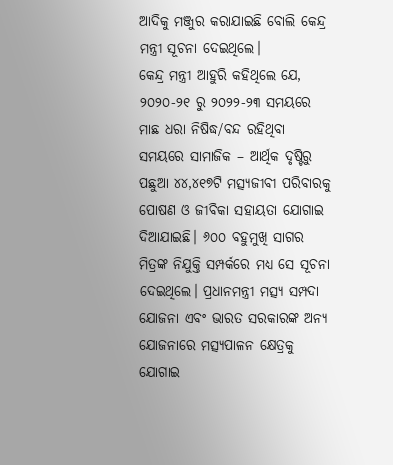ଆଦିକୁ ମଞ୍ଜୁର କରାଯାଇଛି ବୋଲି କେନ୍ଦ୍ର ମନ୍ତ୍ରୀ ସୂଚନା ଦେଇଥିଲେ।
କେନ୍ଦ୍ର ମନ୍ତ୍ରୀ ଆହୁରି କହିଥିଲେ ଯେ, ୨୦୨୦-୨୧ ରୁ ୨୦୨୨-୨୩ ସମୟରେ ମାଛ ଧରା ନିଷିଦ୍ଧ/ବନ୍ଦ ରହିଥିବା ସମୟରେ ସାମାଜିକ – ଆର୍ଥିକ ଦୃଷ୍ଟିରୁ ପଛୁଆ ୪୪,୪୧୭ଟି ମତ୍ସ୍ୟଜୀବୀ ପରିବାରକୁ ପୋଷଣ ଓ ଜୀବିକା ସହାୟତା ଯୋଗାଇ ଦିଆଯାଇଛି। ୬୦୦ ବହୁମୁଖି ସାଗର ମିତ୍ରଙ୍କ ନିଯୁକ୍ତି ସମ୍ପର୍କରେ ମଧ୍ୟ ସେ ସୂଚନା ଦେଇଥିଲେ। ପ୍ରଧାନମନ୍ତ୍ରୀ ମତ୍ସ୍ୟ ସମ୍ପଦା ଯୋଜନା ଏବଂ ଭାରତ ସରକାରଙ୍କ ଅନ୍ୟ ଯୋଜନାରେ ମତ୍ସ୍ୟପାଳନ କ୍ଷେତ୍ରକୁ ଯୋଗାଇ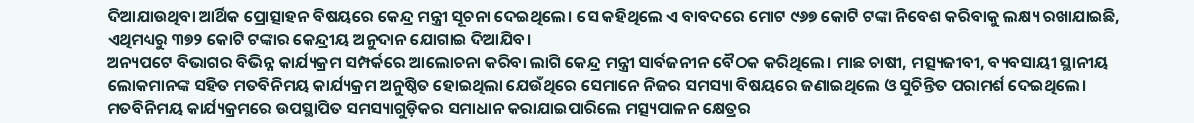ଦିଆଯାଉଥିବା ଆର୍ଥିକ ପ୍ରୋତ୍ସାହନ ବିଷୟରେ କେନ୍ଦ୍ର ମନ୍ତ୍ରୀ ସୂଚନା ଦେଇଥିଲେ। ସେ କହିଥିଲେ ଏ ବାବଦରେ ମୋଟ ୯୬୭ କୋଟି ଟଙ୍କା ନିବେଶ କରିବାକୁ ଲକ୍ଷ୍ୟ ରଖାଯାଇଛି, ଏଥିମଧ୍ୟରୁ ୩୭୨ କୋଟି ଟଙ୍କାର କେନ୍ଦ୍ରୀୟ ଅନୁଦାନ ଯୋଗାଇ ଦିଆଯିବ।
ଅନ୍ୟପଟେ ବିଭାଗର ବିଭିନ୍ନ କାର୍ଯ୍ୟକ୍ରମ ସମ୍ପର୍କରେ ଆଲୋଚନା କରିବା ଲାଗି କେନ୍ଦ୍ର ମନ୍ତ୍ରୀ ସାର୍ବଜନୀନ ବୈଠକ କରିଥିଲେ। ମାଛ ଚାଷୀ, ମତ୍ସ୍ୟଜୀବୀ, ବ୍ୟବସାୟୀ ସ୍ଥାନୀୟ ଲୋକମାନଙ୍କ ସହିତ ମତବିନିମୟ କାର୍ଯ୍ୟକ୍ରମ ଅନୁଷ୍ଠିତ ହୋଇଥିଲା ଯେଉଁଥିରେ ସେମାନେ ନିଜର ସମସ୍ୟା ବିଷୟରେ ଜଣାଇଥିଲେ ଓ ସୁଚିନ୍ତିତ ପରାମର୍ଶ ଦେଇଥିଲେ।
ମତବିନିମୟ କାର୍ଯ୍ୟକ୍ରମରେ ଉପସ୍ଥାପିତ ସମସ୍ୟାଗୁଡ଼ିକର ସମାଧାନ କରାଯାଇପାରିଲେ ମତ୍ସ୍ୟପାଳନ କ୍ଷେତ୍ରର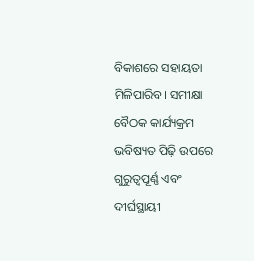ବିକାଶରେ ସହାୟତା ମିଳିପାରିବ। ସମୀକ୍ଷା ବୈଠକ କାର୍ଯ୍ୟକ୍ରମ ଭବିଷ୍ୟତ ପିଢ଼ି ଉପରେ ଗୁରୁତ୍ୱପୂର୍ଣ୍ଣ ଏବଂ ଦୀର୍ଘସ୍ଥାୟୀ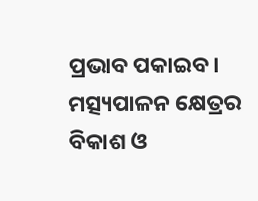ପ୍ରଭାବ ପକାଇବ। ମତ୍ସ୍ୟପାଳନ କ୍ଷେତ୍ରର ବିକାଶ ଓ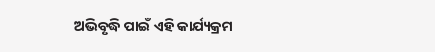ଅଭିବୃଦ୍ଧି ପାଇଁ ଏହି କାର୍ଯ୍ୟକ୍ରମ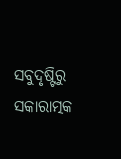ସବୁଦୃଷ୍ଟିରୁ ସକାରାତ୍ମକ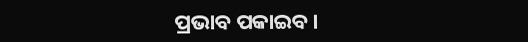ପ୍ରଭାବ ପକାଇବ।